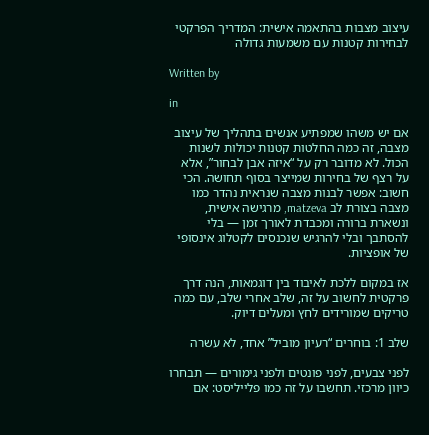עיצוב מצבות בהתאמה אישית: המדריך הפרקטי לבחירות קטנות עם משמעות גדולה

Written by

in

אם יש משהו שמפתיע אנשים בתהליך של עיצוב מצבה, זה כמה החלטות קטנות יכולות לשנות הכול. לא מדובר רק על “איזה אבן לבחור”, אלא על רצף של בחירות שמייצר בסוף תחושה. הכי חשוב: אפשר לבנות מצבה שנראית נהדר כמו מצבה בצורת לב matzeva, מרגישה אישית, ונשארת ברורה ומכבדת לאורך זמן — בלי להסתבך ובלי להרגיש שנכנסים לקטלוג אינסופי של אופציות.

אז במקום ללכת לאיבוד בין דוגמאות, הנה דרך פרקטית לחשוב על זה, שלב אחרי שלב, עם כמה טריקים שמורידים לחץ ומעלים דיוק.

שלב 1: בוחרים “רעיון מוביל” אחד, לא עשרה

לפני צבעים, לפני פונטים ולפני גימורים — תבחרו כיוון מרכזי. תחשבו על זה כמו פלייליסט: אם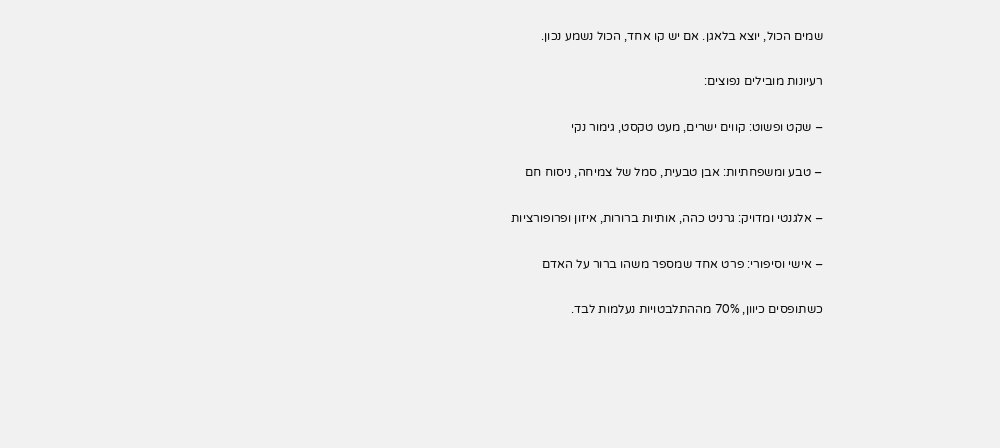שמים הכול, יוצא בלאגן. אם יש קו אחד, הכול נשמע נכון.

רעיונות מובילים נפוצים:

– שקט ופשוט: קווים ישרים, מעט טקסט, גימור נקי

– טבע ומשפחתיות: אבן טבעית, סמל של צמיחה, ניסוח חם

– אלגנטי ומדויק: גרניט כהה, אותיות ברורות, איזון ופרופורציות

– אישי וסיפורי: פרט אחד שמספר משהו ברור על האדם

כשתופסים כיוון, 70% מההתלבטויות נעלמות לבד.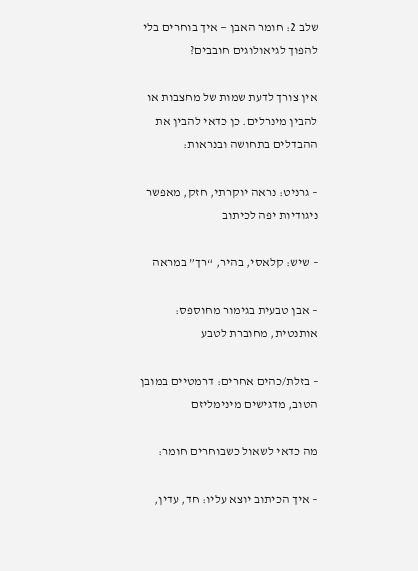שלב 2: חומר האבן — איך בוחרים בלי להפוך לגיאולוגים חובבים?

אין צורך לדעת שמות של מחצבות או להבין מינרלים. כן כדאי להבין את ההבדלים בתחושה ובנראות:

– גרניט: נראה יוקרתי, חזק, מאפשר ניגודיות יפה לכיתוב

– שיש: קלאסי, בהיר, “רך” במראה

– אבן טבעית בגימור מחוספס: אותנטית, מחוברת לטבע

– בזלת/כהים אחרים: דרמטיים במובן הטוב, מדגישים מינימליזם

מה כדאי לשאול כשבוחרים חומר:

– איך הכיתוב יוצא עליו: חד, עדין,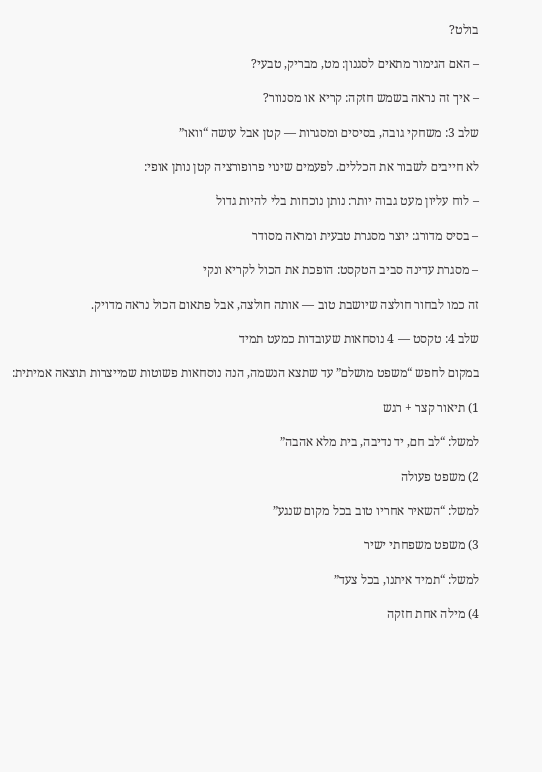בולט?

– האם הגימור מתאים לסגנון: מט, מבריק, טבעי?

– איך זה נראה בשמש חזקה: קריא או מסנוור?

שלב 3: משחקי גובה, בסיסים ומסגרות — קטן אבל עושה “וואו”

לא חייבים לשבור את הכללים. לפעמים שינוי פרופורציה קטן נותן אופי:

– לוח עליון מעט גבוה יותר: נותן נוכחות בלי להיות גדול

– בסיס מדורג: יוצר מסגרת טבעית ומראה מסודר

– מסגרת עדינה סביב הטקסט: הופכת את הכול לקריא ונקי

זה כמו לבחור חולצה שיושבת טוב — אותה חולצה, אבל פתאום הכול נראה מדויק.

שלב 4: טקסט — 4 נוסחאות שעובדות כמעט תמיד

במקום לחפש “משפט מושלם” עד שתצא הנשמה, הנה נוסחאות פשוטות שמייצרות תוצאה אמיתית:

1) תיאור קצר + רגש

למשל: “לב חם, יד נדיבה, בית מלא אהבה”

2) משפט פעולה

למשל: “השאיר אחריו טוב בכל מקום שנגע”

3) משפט משפחתי ישיר

למשל: “תמיד איתנו, בכל צעד”

4) מילה אחת חזקה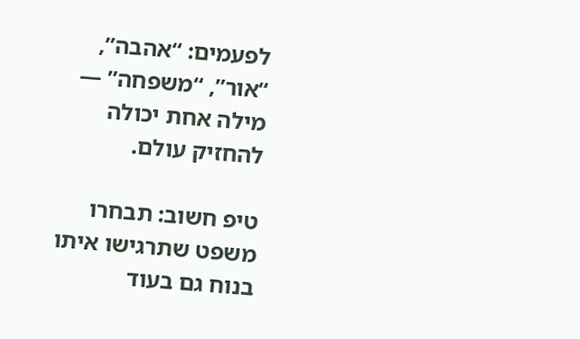לפעמים: “אהבה”, “אור”, “משפחה” — מילה אחת יכולה להחזיק עולם.

טיפ חשוב: תבחרו משפט שתרגישו איתו בנוח גם בעוד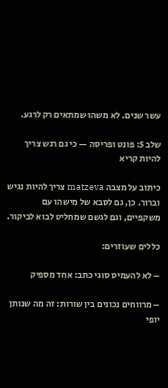עשר שנים. לא משהו שמתאים רק לרגע.

שלב 5: פונט ופריסה — כי גם רגש צריך להיות קריא

כיתוב על מצבה matzeva צריך להיות נגיש וברור. כן, גם לסבא של מישהו עם משקפיים, וגם לגשם שמחליט לבוא לביקור.

כללים שעוזרים:

– לא להעמיס סוגי כתב: אחד מספיק

– מרווחים נכונים בין שורות: זה מה שנותן יופי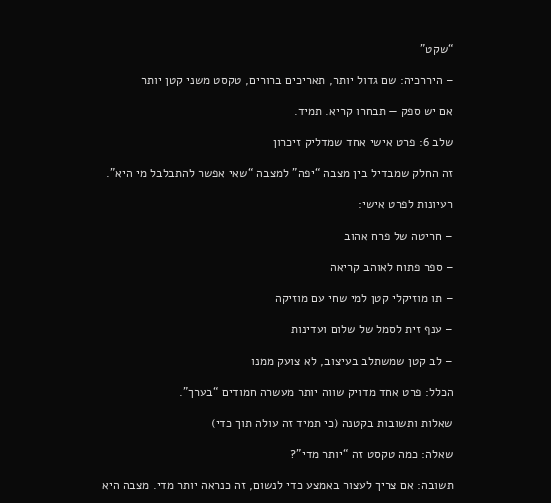“שקט”

– היררכיה: שם גדול יותר, תאריכים ברורים, טקסט משני קטן יותר

אם יש ספק — תבחרו קריא. תמיד.

שלב 6: פרט אישי אחד שמדליק זיכרון

זה החלק שמבדיל בין מצבה “יפה” למצבה “שאי אפשר להתבלבל מי היא”.

רעיונות לפרט אישי:

– חריטה של פרח אהוב

– ספר פתוח לאוהב קריאה

– תו מוזיקלי קטן למי שחי עם מוזיקה

– ענף זית לסמל של שלום ועדינות

– לב קטן שמשתלב בעיצוב, לא צועק ממנו

הכלל: פרט אחד מדויק שווה יותר מעשרה חמודים “בערך”.

שאלות ותשובות בקטנה (כי תמיד זה עולה תוך כדי)

שאלה: כמה טקסט זה “יותר מדי”?

תשובה: אם צריך לעצור באמצע כדי לנשום, זה כנראה יותר מדי. מצבה היא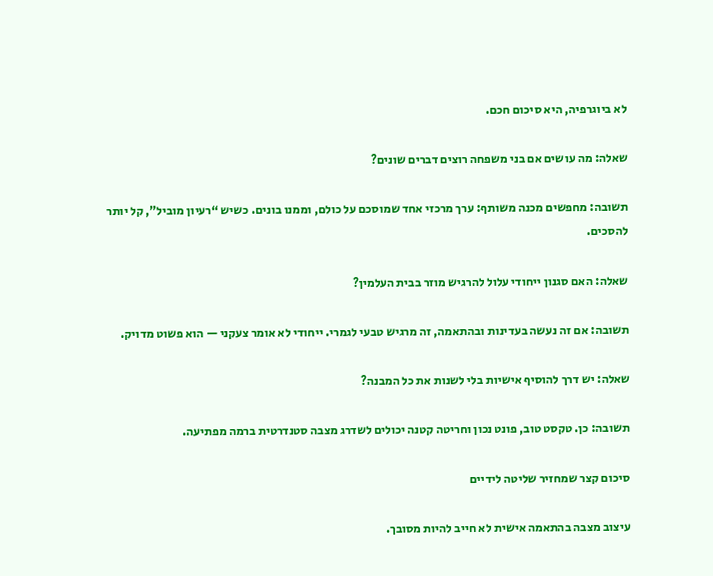לא ביוגרפיה, היא סיכום חכם.

שאלה: מה עושים אם בני משפחה רוצים דברים שונים?

תשובה: מחפשים מכנה משותף: ערך מרכזי אחד שמוסכם על כולם, וממנו בונים. כשיש “רעיון מוביל”, קל יותר להסכים.

שאלה: האם סגנון ייחודי עלול להרגיש מוזר בבית העלמין?

תשובה: אם זה נעשה בעדינות ובהתאמה, זה מרגיש טבעי לגמרי. ייחודי לא אומר צעקני — הוא פשוט מדויק.

שאלה: יש דרך להוסיף אישיות בלי לשנות את כל המבנה?

תשובה: כן. טקסט טוב, פונט נכון וחריטה קטנה יכולים לשדרג מצבה סטנדרטית ברמה מפתיעה.

סיכום קצר שמחזיר שליטה לידיים

עיצוב מצבה בהתאמה אישית לא חייב להיות מסובך.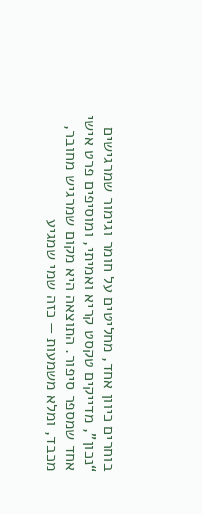בוחרים כיוון אחד, מחליטים על חומר וגימור שמרגישים “נכון”, מדייקים טקסט קריא ואמיתי, ומוסיפים פרט אישי אחד שמספר סיפור. התוצאה היא מקום שמרגיש מחובר, מכבד, ומלא משמעות — כזה שמי שמגיע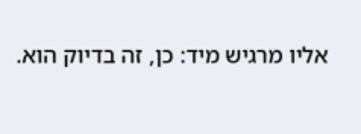אליו מרגיש מיד: כן, זה בדיוק הוא.